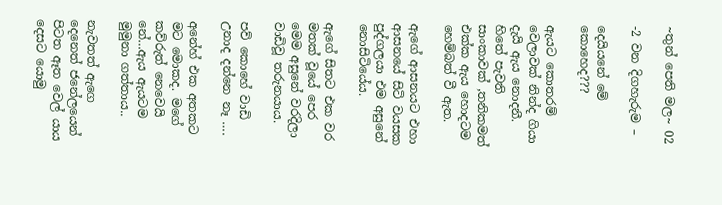~තුන් පෙති මල~ 02

-2 වන දිගහැරුම –

දෙයියනේ මේ කොහෙද???

ඇයට කොතරම් වෙලාවක් නින්ද ගියා දැයි ඇය නොදනී. හිතේ පැවති සාංකාවක් ,තනිකමත් එක්ක ඇය හොදටම හෙම්බත් වී ඇත.

ඇගේ ආසනයට එහා ආසනයේ සිටි වයසක පුද්ගලයා එම අසුනේ නොසිටියේය.

ඇගේ සිතට එක වර මතක් වූයේ පෙර මෙම අසුනේ වරදිලා වාඩිවූ තරුනයාය.

පව් කොහේ වාඩි උනාද දන්නෙ නෑ ….

අනේහ් එක අතකට මට මොකද. මගේ කව්රුත් නෙවෙයි නේ…ඇය ඇයටම මුමුනා ගත්තාය..

නැවතත් ඇගෙ දෙනෙත් ජනේලයෙන් පිටත ඈත වෙල් යාය දෙසට යොමු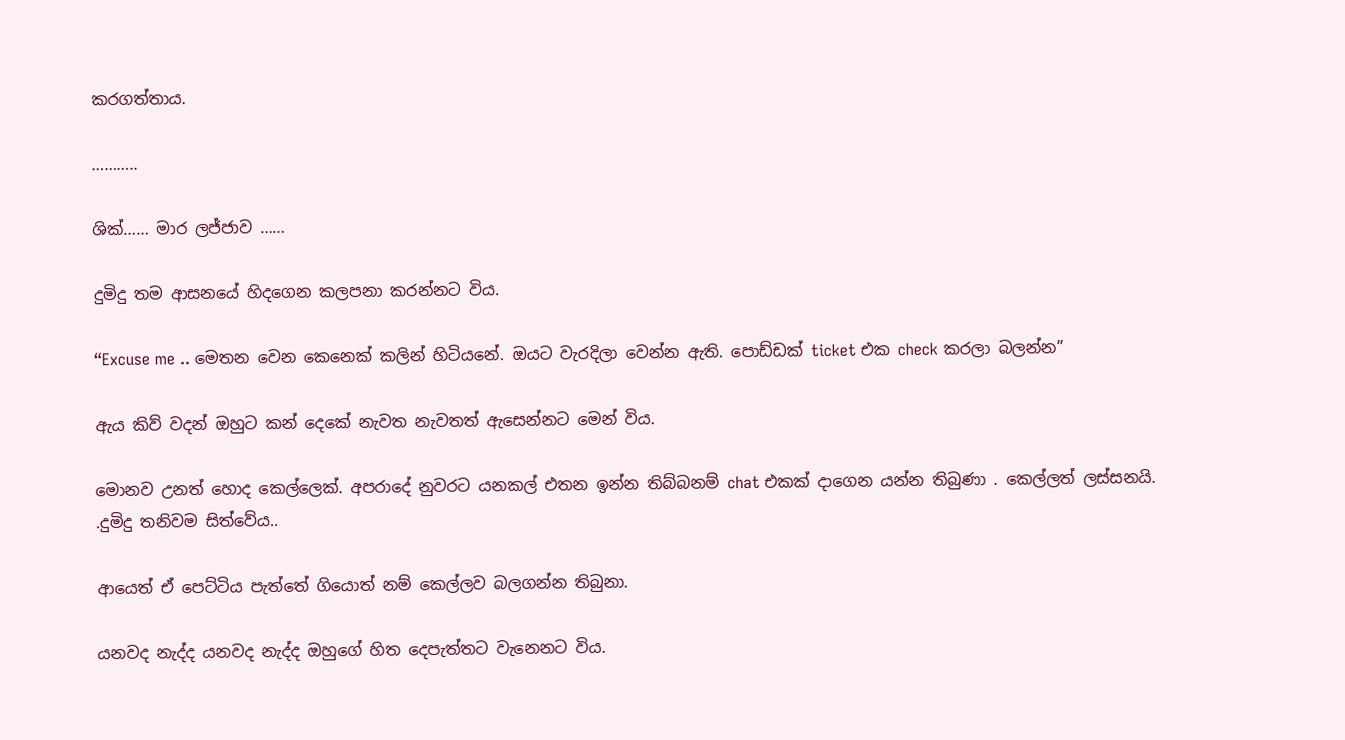කරගත්තාය.

………..

ශික්…… මාර ලජ්ජාව ……

දුමිදු තම ආසනයේ හිදගෙන කලපනා කරන්නට විය.

“Excuse me .. මෙතන වෙන කෙනෙක් කලින් හිටියනේ. ඔයට වැරදිලා වෙන්න ඇති. පොඩ්ඩක් ticket එක check කරලා බලන්න”

ඇය කිව් වදන් ඔහුට කන් දෙකේ නැවත නැවතත් ඇසෙන්නට මෙන් විය.

මොනව උනත් හොද කෙල්ලෙක්. අපරාදේ නුවරට යනකල් එතන ඉන්න තිබ්බනම් chat එකක් දාගෙන යන්න තිබුණා . කෙල්ලත් ලස්සනයි. .දුමිදු තනිවම සිත්වේය..

ආයෙත් ඒ පෙට්ටිය පැත්තේ ගියොත් නම් කෙල්ලව බලගන්න තිබුනා.

යනවද නැද්ද යනවද නැද්ද ඔහුගේ හිත දෙපැත්තට වැනෙනට විය.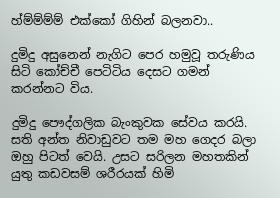හ්ම්ම්ම්ම් එක්කෝ ගිහින් බලනවා..

දුමිදු අසුනෙන් නැගිට පෙර හමුවූ තරුණිය සිටි කෝච්චී පෙටිටිය දෙසට ගමන් කරන්නට විය.

දුමිදු පෞද්ගලික බැංකුවක සේවය කරයි. සති අන්ත නිවාඩුවට තම මහ ගෙදර බලා ඔහු පිටත් වෙයි. උසට සරිලන මහතකින් යුතු කඩවසම් ශරීරයක් හිමි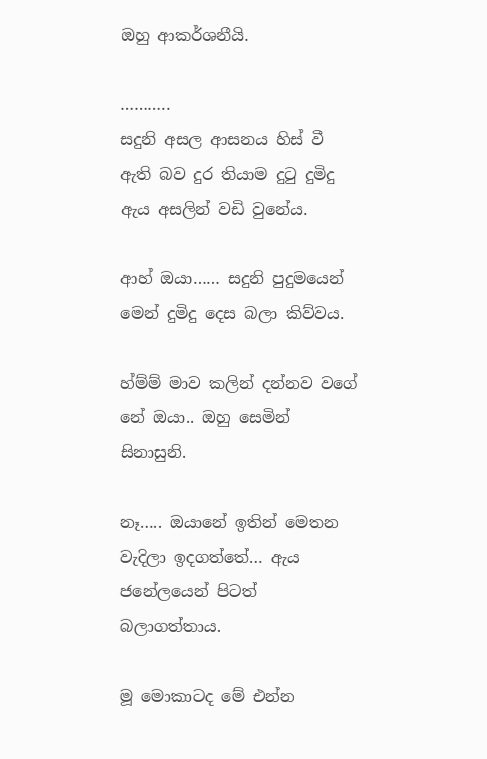ඔහු ආකර්ශනීයි.

………..
සදුනි අසල ආසනය හිස් වී ඇති බව දුර තියාම දුටු දුමිදු ඇය අසලින් වඩි වුනේය.

ආහ් ඔයා…… සදුනි පුදුමයෙන් මෙන් දුමිදු දෙස බලා කිව්වය.

හ්ම්ම් මාව කලින් දන්නව වගේ නේ ඔයා.. ඔහු සෙමින් සිනාසුනි.

නෑ….. ඔයානේ ඉතින් මෙතන වැදිලා ඉදගත්තේ… ඇය ජනේලයෙන් පිටත් බලාගත්තාය.

මූ මොකාටද මේ එන්න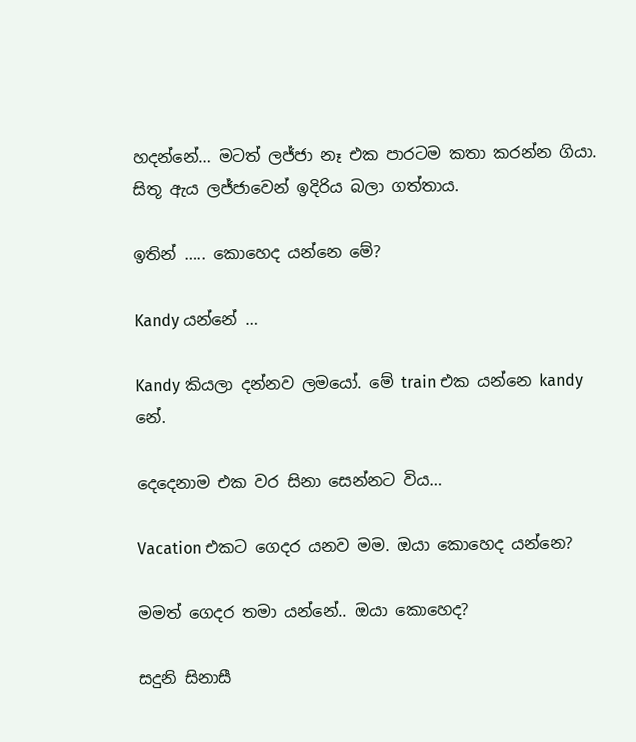හදන්නේ… මටත් ලජ්ජා නෑ එක පාරටම කතා කරන්න ගියා. සිතූ ඇය ලජ්ජාවෙන් ඉදිරිය බලා ගත්තාය.

ඉතින් ….. කොහෙද යන්නෙ මේ?

Kandy යන්නේ …

Kandy කියලා දන්නව ලමයෝ. මේ train එක යන්නෙ kandy නේ.

දෙදෙනාම එක වර සිනා සෙන්නට විය…

Vacation එකට ගෙදර යනව මම. ඔයා කොහෙද යන්නෙ?

මමත් ගෙදර තමා යන්නේ.. ඔයා කොහෙද?

සදුනි සිනාසී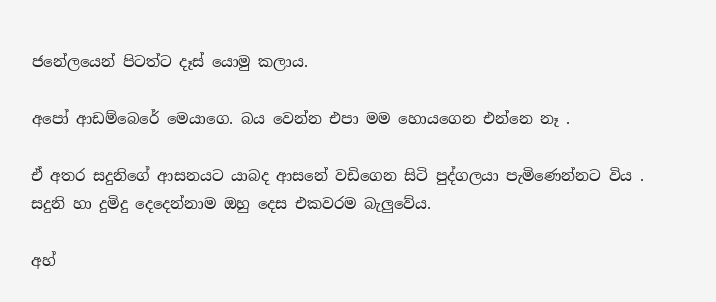ජනේලයෙන් පිටත්ට දෑස් යොමු කලාය.

අපෝ ආඩම්බෙරේ මෙයාගෙ. බය වෙන්න එපා මම හොයගෙන එන්නෙ නෑ .

ඒ අතර සදුනිගේ ආසනයට යාබද ආසනේ වඩිගෙන සිටි පුද්ගලයා පැමිණෙන්නට විය .
සදුනි හා දුමිදු දෙදෙන්නාම ඔහු දෙස එකවරම බැලුවේය.

අහ්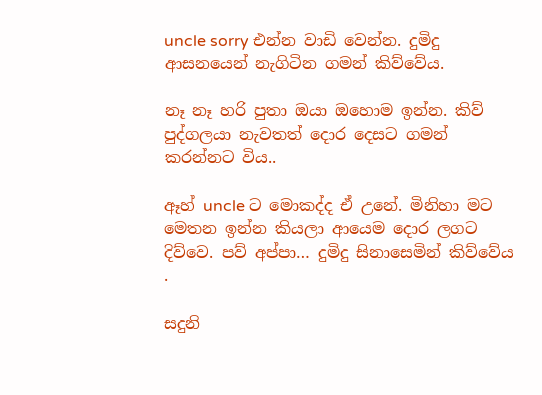uncle sorry එන්න වාඩි වෙන්න. දුමිදු ආසනයෙන් නැගිටින ගමන් කිව්වේය.

නෑ නෑ හරි පුතා ඔයා ඔහොම ඉන්න. කිව් පුද්ගලයා නැවතත් දොර දෙසට ගමන් කරන්නට විය..

ඈහ් uncle ට මොකද්ද ඒ උනේ. මිනිහා මට මෙතන ඉන්න කියලා ආයෙම දොර ලගට දිව්වෙ. පව් අප්පා… දුමිදු සිනාසෙමින් කිව්වේය .

සදුනි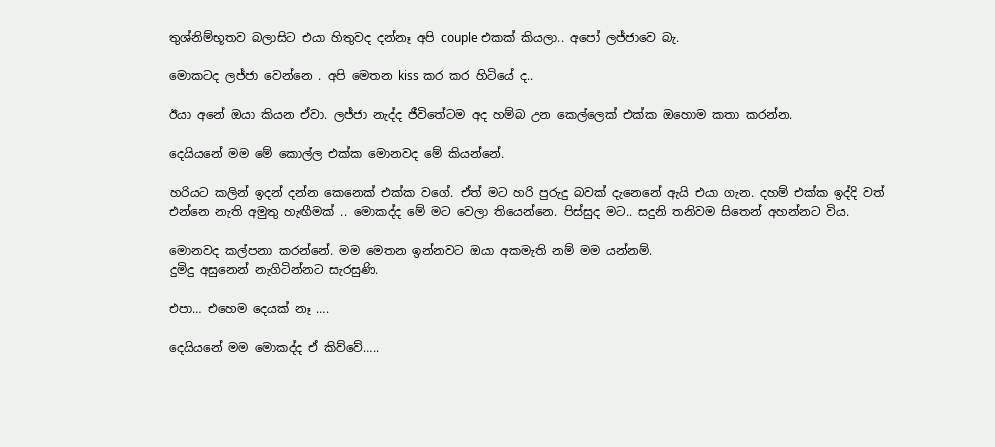තුශ්නිම්භූතව බලාසිට එයා හිතුවද දන්නෑ අපි couple එකක් කියලා.. අපෝ ලජ්ජාවෙ බැ.

මොකටද ලජ්ජා වෙන්නෙ . අපි මෙතන kiss කර කර හිටියේ ද..

ඊයා අනේ ඔයා කියන ඒවා. ලජ්ජා නැද්ද ජීවිතේටම අද හම්බ උන කෙල්ලෙක් එක්ක ඔහොම කතා කරන්න.

දෙයියනේ මම මේ කොල්ල එක්ක මොනවද මේ කියන්නේ.

හරියට කලින් ඉදන් දන්න කෙනෙක් එක්ක වගේ. ඒත් මට හරි පුරුදු බවක් දැනෙනේ ඇයි එයා ගැන. දහම් එක්ක ඉද්දි වත් එන්නෙ නැති අමුතු හැඟීමක් .. මොකද්ද මේ මට වෙලා තියෙන්නෙ. පිස්සුද මට.. සදුනි තනිවම සිතෙන් අහන්නට විය.

මොනවද කල්පනා කරන්නේ. මම මෙතන ඉන්නවට ඔයා අකමැති නම් මම යන්නම්.
දුමිදු අසුනෙන් නැගිටින්නට සැරසුණි.

එපා… එහෙම දෙයක් නෑ ….

දෙයියනේ මම මොකද්ද ඒ කිව්වේ…..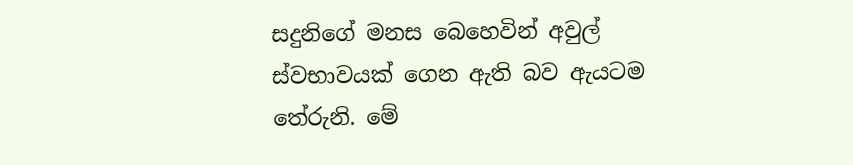සදුනිගේ මනස බෙහෙවින් අවුල් ස්වභාවයක් ගෙන ඇති බව ඇයටම තේරුනි. මේ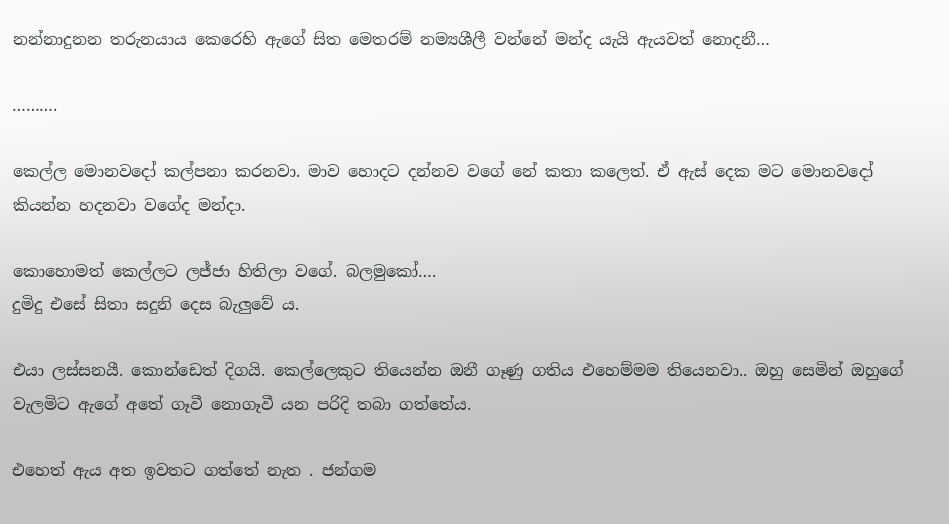නන්නාදුනන තරුනයාය කෙරෙහි ඇගේ සිත මෙතරම් නම්‍යශීලී වන්නේ මන්ද යැයි ඇයවත් නොදනී…

……….

කෙල්ල මොනවදෝ කල්පනා කරනවා. මාව හොදට දන්නව වගේ නේ කතා කලෙත්. ඒ ඇස් දෙක මට මොනවදෝ කියන්න හදනවා වගේද මන්දා.

කොහොමත් කෙල්ලට ලජ්ජා හිතිලා වගේ. බලමුකෝ….
දුමිදු එසේ සිතා සදුනි දෙස බැලුවේ ය.

එයා ලස්සනයී. කොන්ඩෙත් දිගයි. කෙල්ලෙකුට තියෙන්න ඔනී ගෑණු ගතිය එහෙම්මම තියෙනවා.. ඔහු සෙමින් ඔහුගේ වැලමිට ඇගේ අතේ ගෑවී නොගෑවී යන පරිදි තබා ගත්තේය.

එහෙත් ඇය අත ඉවතට ගත්තේ නැත . ජන්ගම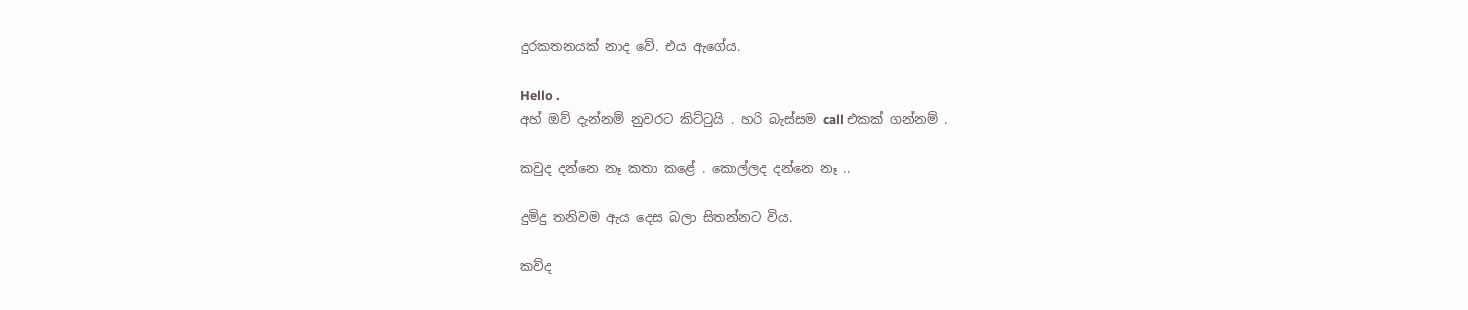දුරකතනයක් නාද වේ. එය ඇගේය.

Hello .
අහ් ඔව් දැන්නම් නුවරට කිට්ටුයි . හරි බැස්සම call එකක් ගන්නම් .

කවුද දන්නෙ නෑ කතා කළේ . කොල්ලද දන්නෙ නෑ ..

දුමිදු තනිවම ඇය දෙස බලා සිතන්නට විය.

කව්ද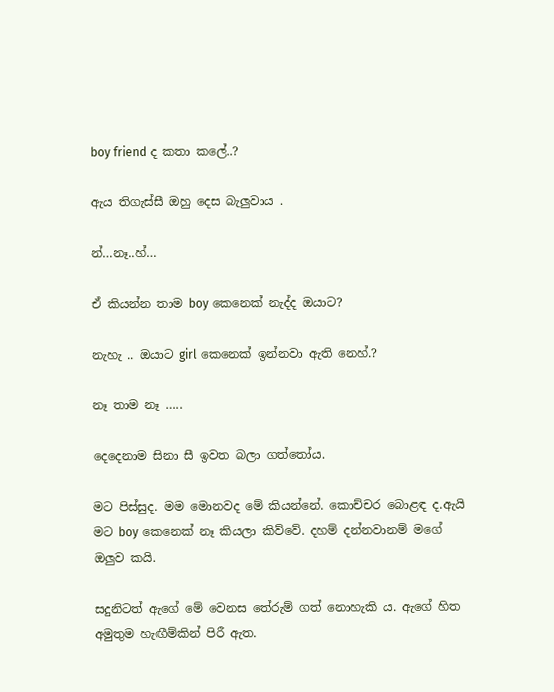boy friend ද කතා කලේ..?

ඇය තිගැස්සී ඔහු දෙස බැලුවාය .

න්…නෑ..හ්…

ඒ කියන්න තාම boy කෙනෙක් නැද්ද ඔයාට?

නැහැ .. ඔයාට girl කෙනෙක් ඉන්නවා ඇති නෙහ්.?

නෑ තාම නෑ …..

දෙදෙනාම සිනා සී ඉවත බලා ගත්තෝය.

මට පිස්සුද. මම මොනවද මේ කියන්නේ. කොච්චර බොළඳ ද.ඇයි මට boy කෙනෙක් නෑ කියලා කිව්වේ. දහම් දන්නවානම් මගේ ඔලුව කයි.

සදුනිටත් ඇගේ මේ වෙනස තේරුම් ගත් නොහැකි ය. ඇගේ හිත අමුතුම හැඟීම්කින් පිරී ඇත.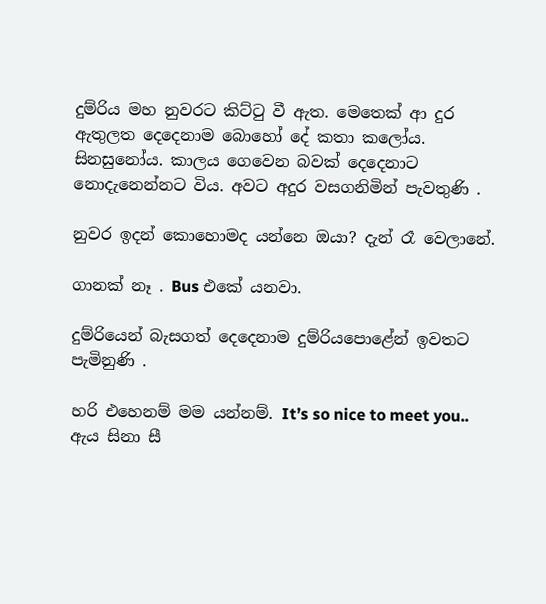දුම්රිය මහ නුවරට කිට්ටු වී ඇත. මෙතෙක් ආ දුර ඇතුලත දෙදෙනාම බොහෝ දේ කතා කලෝය. සිනසුනෝය. කාලය ගෙවෙන බවක් දෙදෙනාට නොදැනෙන්නට විය. අවට අදුර වසගනිමින් පැවතුණි .

නුවර ඉදන් කොහොමද යන්නෙ ඔයා? දැන් රෑ වෙලානේ.

ගානක් නෑ . Bus එකේ යනවා.

දුම්රියෙන් බැසගත් දෙදෙනාම දුම්රියපොළේන් ඉවතට පැමිනුණි .

හරි එහෙනම් මම යන්නම්. It’s so nice to meet you.. ඇය සිනා සී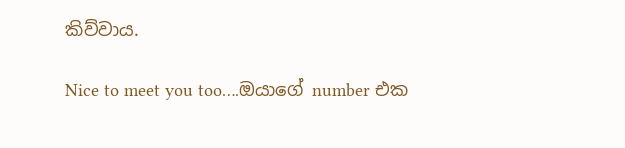කිව්වාය.

Nice to meet you too….ඔයාගේ number එක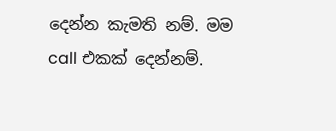දෙන්න කැමති නම්. මම call එකක් දෙන්නම්.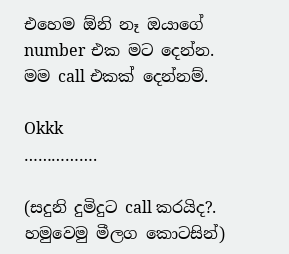එහෙම ඕනි නෑ ඔයාගේ number එක මට දෙන්න. මම call එකක් දෙන්නම්.

Okkk
…………….

(සදුනි දුමිදුට call කරයිද?. හමුවෙමු මීලග කොටසින්)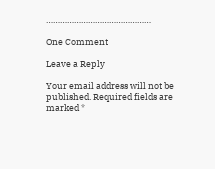………………………………………

One Comment

Leave a Reply

Your email address will not be published. Required fields are marked *